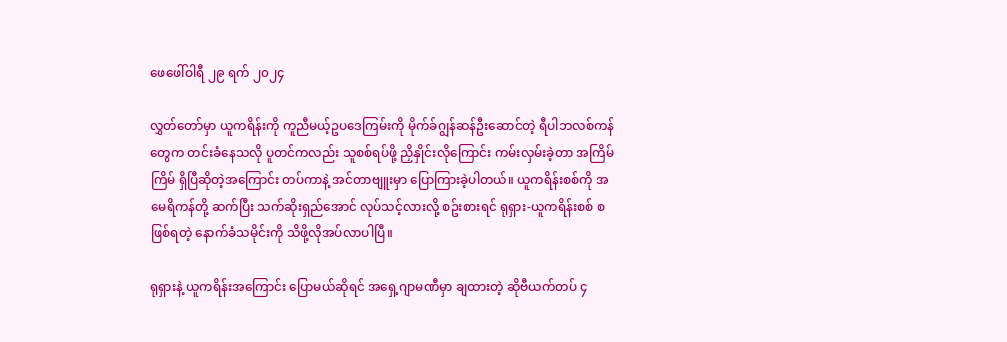ဖေဖေါ်ဝါရီ ၂၉ ရက် ၂၀၂၄

လွှတ်တော်မှာ ယူကရိန်းကို ကူညီမယ့်ဥပဒေကြမ်းကို မိုက်ခ်ဂျွန်ဆန်ဦးဆောင်တဲ့ ရီပါဘလစ်ကန် တွေက တင်းခံနေသလို ပူတင်ကလည်း သူစစ်ရပ်ဖို့ ညှိနှိုင်းလိုကြောင်း ကမ်းလှမ်းခဲ့တာ အကြိမ်ကြိမ် ရှိပြီဆိုတဲ့အကြောင်း တပ်ကာနဲ့ အင်တာဗျူးမှာ ပြောကြားခဲ့ပါတယ်။ ယူကရိန်းစစ်ကို အမေရိကန်တို့ ဆက်ပြီး သက်ဆိုးရှည်အောင် လုပ်သင့်လားလို့ စဥ်းစားရင် ရုရှား-ယူကရိန်းစစ် စဖြစ်ရတဲ့ နောက်ခံသမိုင်းကို သိဖို့လိုအပ်လာပါပြီ။

ရုရှားနဲ့ ယူကရိန်းအကြောင်း ပြောမယ်ဆိုရင် အရှေ့ဂျာမဏီမှာ ချထားတဲ့ ဆိုဗီယက်တပ် ၄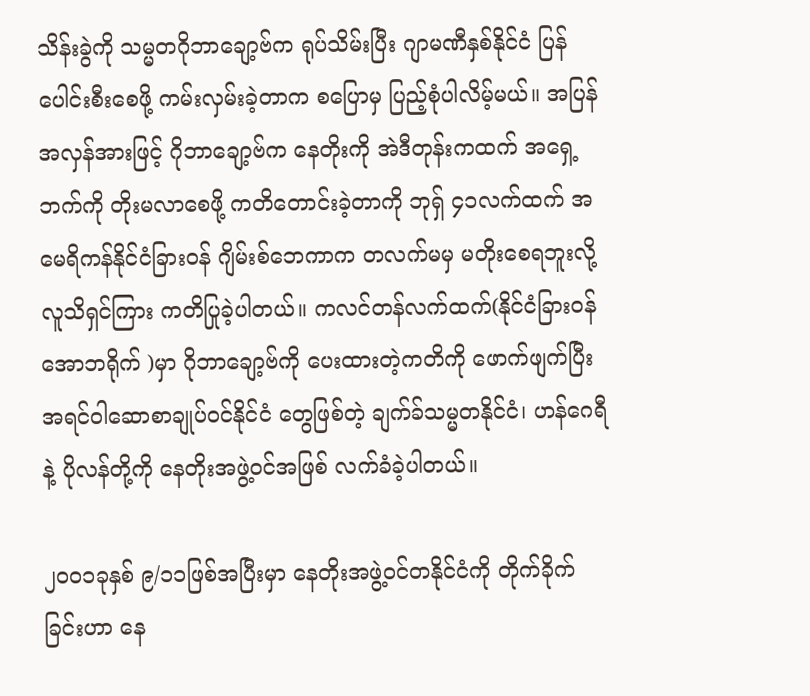သိန်းခွဲကို သမ္မတဂိုဘာချော့ဗ်က ရုပ်သိမ်းပြီး ဂျာမဏီနှစ်နိုင်ငံ ပြန်ပေါင်းစီးစေဖို့ ကမ်းလှမ်းခဲ့တာက စပြောမှ ပြည့်စုံပါလိမ့်မယ်။ အပြန်အလှန်အားဖြင့် ဂိုဘာချော့ဗ်က နေတိုးကို အဲဒီတုန်းကထက် အရှေ့ဘက်ကို တိုးမလာစေဖို့ ကတိတောင်းခဲ့တာကို ဘုရှ် ၄၁လက်ထက် အမေရိကန်နိုင်ငံခြားဝန် ဂျိမ်းစ်ဘေကာက တလက်မမှ မတိုးစေရဘူးလို့ လူသိရှင်ကြား ကတိပြုခဲ့ပါတယ်။ ကလင်တန်လက်ထက်(နိုင်ငံခြားဝန် အောဘရိုက် )မှာ ဂိုဘာချော့ဗ်ကို ပေးထားတဲ့ကတိကို ဖောက်ဖျက်ပြီး အရင်ဝါဆောစာချုပ်ဝင်နိုင်ငံ တွေဖြစ်တဲ့ ချက်ခ်သမ္မတနိုင်ငံ၊ ဟန်ဂေရီနဲ့ ပိုလန်တို့ကို နေတိုးအဖွဲ့ဝင်အဖြစ် လက်ခံခဲ့ပါတယ်။

၂၀၀၁ခုနှစ် ၉/၁၁ဖြစ်အပြီးမှာ နေတိုးအဖွဲ့ဝင်တနိုင်ငံကို တိုက်ခိုက်ခြင်းဟာ နေ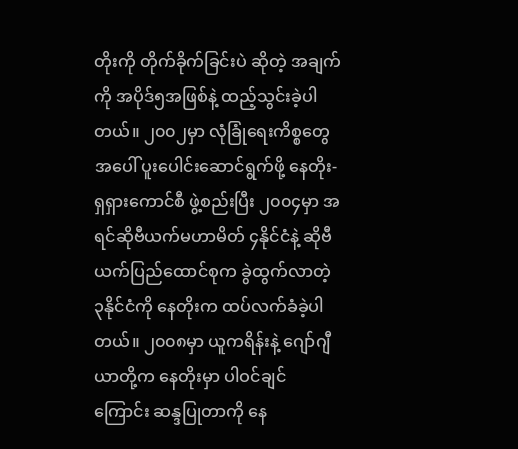တိုးကို တိုက်ခိုက်ခြင်းပဲ ဆိုတဲ့ အချက်ကို အပိုဒ်၅အဖြစ်နဲ့ ထည့်သွင်းခဲ့ပါတယ်။ ၂၀၀၂မှာ လုံခြုံရေးကိစ္စတွေအပေါ် ပူးပေါင်းဆောင်ရွက်ဖို့ နေတိုး-ရှရှားကောင်စီ ဖွဲ့စည်းပြီး ၂၀၀၄မှာ အရင်ဆိုဗီယက်မဟာမိတ် ၄နိုင်ငံနဲ့ ဆိုဗီယက်ပြည်ထောင်စုက ခွဲထွက်လာတဲ့ ၃နိုင်ငံကို နေတိုးက ထပ်လက်ခံခဲ့ပါတယ်။ ၂၀၀၈မှာ ယူကရိန်းနဲ့ ဂျော်ဂျီယာတို့က နေတိုးမှာ ပါဝင်ချင်ကြောင်း ဆန္ဒပြုတာကို နေ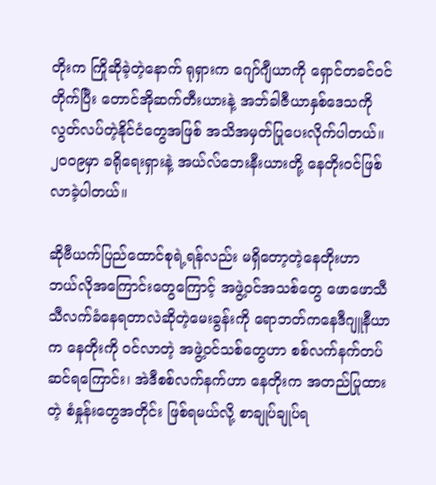တိုးက ကြိုဆိုခဲ့တဲ့နောက် ရုရှားက ဂျော်ဂျီယာကို ရှောင်တခင်ဝင်တိုက်ပြီး တောင်အိုဆက်တီးယားနဲ့ အဘ်ခါဇီယာနှစ်ဒေသကို လွတ်လပ်တဲ့နိုင်ငံတွေအဖြစ် အသိအမှတ်ပြုပေးလိုက်ပါတယ်။ ၂၀၀၉မှာ ခရိုရေးရှားနဲ့ အယ်လ်ဘေးနီးယားတို့ နေတိုးဝင်ဖြစ်လာခဲ့ပါတယ်။

ဆိုဗီယက်ပြည်ထောင်စုရဲ့ရန်လည်း မရှိတော့တဲ့နေတိုးဟာ ဘယ်လိုအကြောင်းတွေကြောင့် အဖွဲ့ဝင်အသစ်တွေ ဖောဖောသီသီလက်ခံနေရတာလဲဆိုတဲ့မေးခွန်းကို ရောဘတ်ကနေဒီဂျူနီယာက နေတိုးကို ဝင်လာတဲ့ အဖွဲ့ဝင်သစ်တွေဟာ စစ်လက်နက်တပ်ဆင်ရကြောင်း၊ အဲဒီစစ်လက်နက်ဟာ နေတိုးက အတည်ပြုထားတဲ့ စံနှုန်းတွေအတိုင်း ဖြစ်ရမယ်လို့ စာချုပ်ချုပ်ရ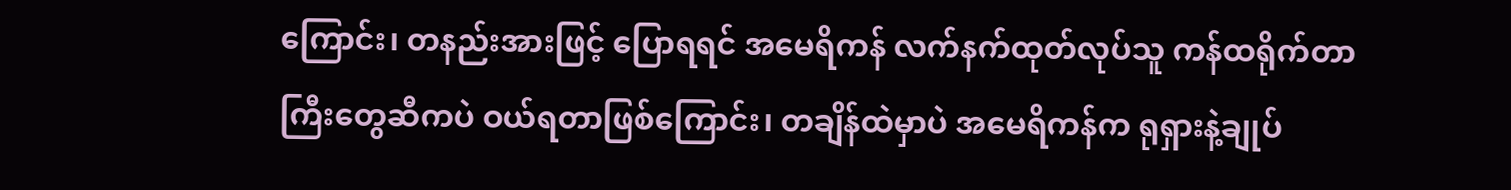ကြောင်း၊ တနည်းအားဖြင့် ပြောရရင် အမေရိကန် လက်နက်ထုတ်လုပ်သူ ကန်ထရိုက်တာကြီးတွေဆီကပဲ ဝယ်ရတာဖြစ်ကြောင်း၊ တချိန်ထဲမှာပဲ အမေရိကန်က ရုရှားနဲ့ချုပ်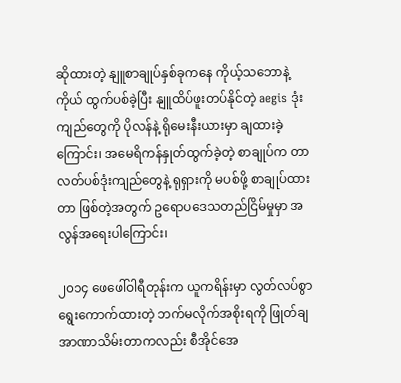ဆိုထားတဲ့ နျူစာချုပ်နှစ်ခုကနေ ကိုယ့်သဘောနဲ့ကိုယ် ထွက်ပစ်ခဲ့ပြီး နျူထိပ်ဖူးတပ်နိုင်တဲ့ aegis ဒုံးကျည်တွေကို ပိုလန်နဲ့ ရိုမေးနီးယားမှာ ချထားခဲ့ကြောင်း၊ အမေရိကန်နှုတ်ထွက်ခဲ့တဲ့ စာချုပ်က တာလတ်ပစ်ဒုံးကျည်တွေနဲ့ ရုရှားကို မပစ်ဖို့ စာချုပ်ထားတာ ဖြစ်တဲ့အတွက် ဥရောပဒေသတည်ငြိမ်မှုမှာ အလွန်အရေးပါကြောင်း၊

၂၀၁၄ ဖေဖေါ်ဝါရီတုန်းက ယူကရိန်းမှာ လွတ်လပ်စွာရွေးကောက်ထားတဲ့ ဘက်မလိုက်အစိုးရကို ဖြုတ်ချအာဏာသိမ်းတာကလည်း စီအိုင်အေ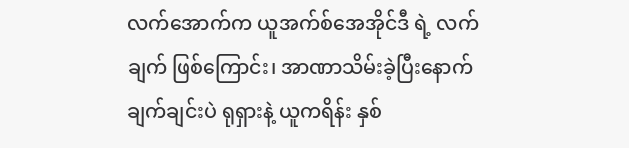လက်အောက်က ယူအက်စ်အေအိုင်ဒီ ရဲ့ လက်ချက် ဖြစ်ကြောင်း၊ အာဏာသိမ်းခဲ့ပြီးနောက် ချက်ချင်းပဲ ရုရှားနဲ့ ယူကရိန်း နှစ်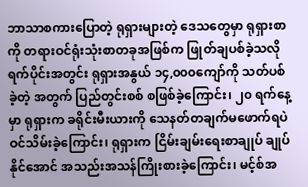ဘာသာစကားပြောတဲ့ ရုရှားများတဲ့ ဒေသတွေမှာ ရုရှားစာကို တရားဝင်ရုံးသုံးစာတခုအဖြစ်က ဖြုတ်ချပစ်ခဲ့သလို ရက်ပိုင်းအတွင်း ရုရှားအနွယ် ၁၄,၀၀၀ကျော်ကို သတ်ပစ်ခဲ့တဲ့ အတွက် ပြည်တွင်းစစ် စဖြစ်ခဲ့ကြောင်း၊ ၂၀ ရက်နေ့မှာ ရုရှားက ခရိုင်းမီးယားကို သေနတ်တချက်မဖောက်ရပဲ ဝင်သိမ်းခဲ့ကြောင်း၊ ရုရှားက ငြိမ်းချမ်းရေးစာချုပ် ချုပ်နိုင်အောင် အသည်းအသန်ကြိုးစားခဲ့ကြောင်း၊ မင့်စ်အ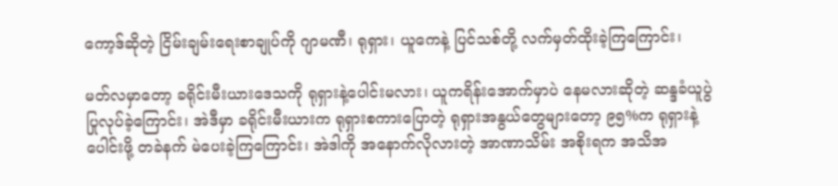ကော့ဒ်ဆိုတဲ့ ငြိမ်းချမ်းရေးစာချုပ်ကို ဂျာမဏီ၊ ရုရှား၊ ယူကေနဲ့ ပြင်သစ်တို့ လက်မှတ်ထိုးခဲ့ကြကြောင်း၊

မတ်လမှာတော့ ခရိုင်းမီးယားဒေသကို ရုရှားနဲ့ပေါင်းမလား၊ ယူကရိန်းအောက်မှာပဲ နေမလားဆိုတဲ့ ဆန္ဒခံယူပွဲ ပြုလုပ်ခဲ့ကြောင်း၊ အဲဒီမှာ ခရိုင်းမီးယားက ရုရှားစကားပြောတဲ့ ရုရှားအနွယ်တွေများတော့ ၉၅%က ရုရှားနဲ့ပေါင်းဖို့ တခဲနက် မဲပေးခဲ့ကြကြောင်း၊ အဲဒါကို အနောက်လိုလားတဲ့ အာဏာသိမ်း အစိုးရက အသိအ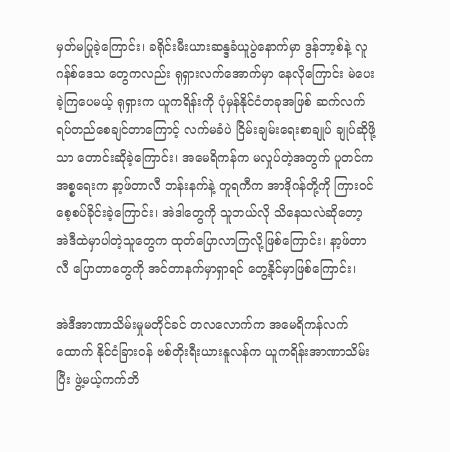မှတ်မပြုခဲ့ကြောင်း၊ ခရိုင်းမီးယားဆန္ဒခံယူပွဲနောက်မှာ ဒွန်ဘာ့စ်နဲ့ လူဂန်စ်ဒေသ တွေကလည်း ရုရှားလက်အောက်မှာ နေလိုကြောင်း မဲပေးခဲ့ကြပေမယ့် ရုရှားက ယူကရိန်းကို ပုံမှန်နိုင်ငံတခုအဖြစ် ဆက်လက်ရပ်တည်စေချင်တာကြောင့် လက်မခံပဲ ငြိမ်းချမ်းရေးစာချုပ် ချုပ်ဆိုဖို့သာ တောင်းဆိုခဲ့ကြောင်း၊ အမေရိကန်က မလှုပ်တဲ့အတွက် ပူတင်က အစ္စရေးက နာ့ဖ်တာလီ ဘန်းနက်နဲ့ တူရကီက အာဒိုဂန်တို့ကို ကြားဝင်စေ့စပ်ခိုင်းခဲ့ကြောင်း၊ အဲဒါတွေကို သူဘယ်လို သိနေသလဲဆိုတော့ အဲဒီထဲမှာပါတဲ့သူတွေက ထုတ်ပြောလာကြလို့ဖြစ်ကြောင်း၊ နာ့ဖ်တာလီ ပြောတာတွေကို အင်တာနက်မှာရှာရင် တွေ့နိုင်မှာဖြစ်ကြောင်း၊

အဲဒီအာဏာသိမ်းမှုမတိုင်ခင် တလလောက်က အမေရိကန်လက်ထောက် နိုင်ငံခြားဝန် ဗစ်တိုးရီးယားနူလန်က ယူကရိန်းအာဏာသိမ်းပြီး ဖွဲ့မယ့်ကက်ဘိ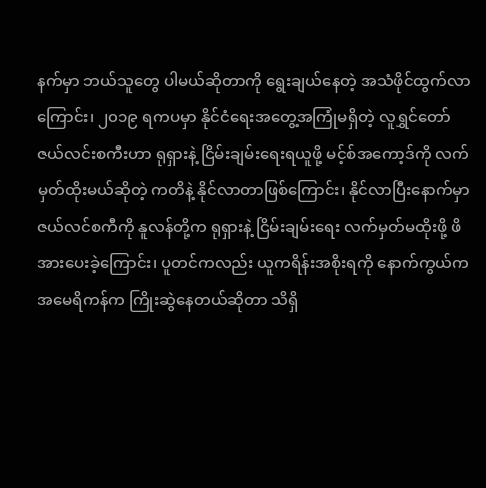နက်မှာ ဘယ်သူတွေ ပါမယ်ဆိုတာကို ရွေးချယ်နေတဲ့ အသံဖိုင်ထွက်လာကြောင်း၊ ၂၀၁၉ ရကပမှာ နိုင်ငံရေးအတွေ့အကြုံမရှိတဲ့ လူရွှင်တော် ဇယ်လင်းစကီးဟာ ရုရှားနဲ့ ငြိမ်းချမ်းရေးရယူဖို့ မင့်စ်အကော့ဒ်ကို လက်မှတ်ထိုးမယ်ဆိုတဲ့ ကတိနဲ့ နိုင်လာတာဖြစ်ကြောင်း၊ နိုင်လာပြီးနောက်မှာ ဇယ်လင်စကီကို နူလန်တို့က ရုရှားနဲ့ ငြိမ်းချမ်းရေး လက်မှတ်မထိုးဖို့ ဖိအားပေးခဲ့ကြောင်း၊ ပူတင်ကလည်း ယူကရိန်းအစိုးရကို နောက်ကွယ်က အမေရိကန်က ကြိုးဆွဲနေတယ်ဆိုတာ သိရှိ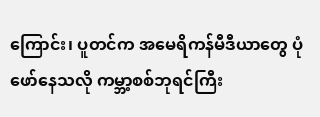ကြောင်း၊ ပူတင်က အမေရိကန်မီဒီယာတွေ ပုံဖော်နေသလို ကမ္ဘာ့စစ်ဘုရင်ကြီး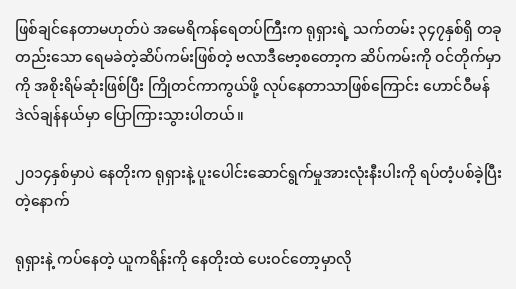ဖြစ်ချင်နေတာမဟုတ်ပဲ အမေရိကန်ရေတပ်ကြီးက ရုရှားရဲ့ သက်တမ်း ၃၄၇နှစ်ရှိ တခုတည်းသော ရေမခဲတဲ့ဆိပ်ကမ်းဖြစ်တဲ့ ဗလာဒီဗော့စတော့က ဆိပ်ကမ်းကို ဝင်တိုက်မှာကို အစိုးရိမ်ဆုံးဖြစ်ပြီး ကြိုတင်ကာကွယ်ဖို့ လုပ်နေတာသာဖြစ်ကြောင်း ဟောင်ဝီမန်ဒဲလ်ချန်နယ်မှာ ပြောကြားသွားပါတယ်။

၂၀၁၄နှစ်မှာပဲ နေတိုးက ရုရှားနဲ့ ပူးပေါင်းဆောင်ရွက်မှုအားလုံးနီးပါးကို ရပ်တံ့ပစ်ခဲ့ပြီးတဲ့နောက်

ရုရှားနဲ့ ကပ်နေတဲ့ ယူကရိန်းကို နေတိုးထဲ ပေးဝင်တော့မှာလို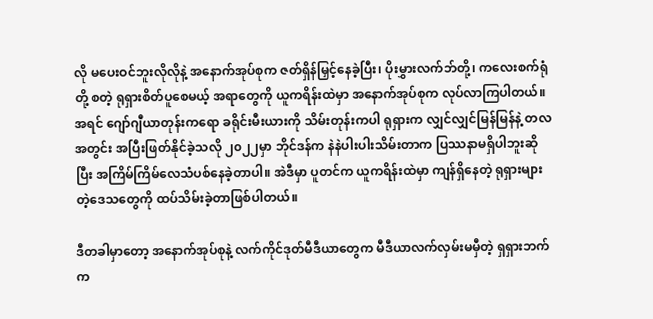လို မပေးဝင်ဘူးလိုလိုနဲ့ အနောက်အုပ်စုက ဇတ်ရှိန်မြှင့်နေခဲ့ပြီး၊ ပိုးမွှားလက်ဘ်တို့၊ ကလေးစက်ရုံတို့ စတဲ့ ရုရှားစိတ်ပူစေမယ့် အရာတွေကို ယူကရိန်းထဲမှာ အနောက်အုပ်စုက လုပ်လာကြပါတယ်။ အရင် ဂျော်ဂျီယာတုန်းကရော ခရိုင်းမီးယားကို သိမ်းတုန်းကပါ ရုရှားက လျှင်လျှင်မြန်မြန်နဲ့ တလအတွင်း အပြီးဖြတ်နိုင်ခဲ့သလို ၂၀၂၂မှာ ဘိုင်ဒန်က နဲနဲပါးပါးသိမ်းတာက ပြဿနာမရှိပါဘူးဆိုပြီး အကြိမ်ကြိမ်လေသံပစ်နေခဲ့တာပါ။ အဲဒီမှာ ပူတင်က ယူကရိန်းထဲမှာ ကျန်ရှိနေတဲ့ ရုရှားများတဲ့ဒေသတွေကို ထပ်သိမ်းခဲ့တာဖြစ်ပါတယ်။

ဒီတခါမှာတော့ အနောက်အုပ်စုနဲ့ လက်ကိုင်ဒုတ်မီဒီယာတွေက မီဒီယာလက်လှမ်းမမှီတဲ့ ရှရှားဘက်က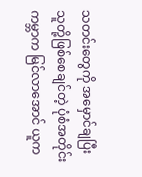သတင်းတွေကို အမှောင်ချပြီး သူတို့ဖြစ်စေချင်တဲ့ ပုံစံအတိုင်း ကမ္ဘာက မြင်လာအောင် ယူက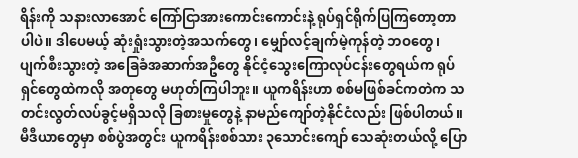ရိန်းကို သနားလာအောင် ကြော်ငြာအားကောင်းကောင်းနဲ့ ရုပ်ရှင်ရိုက်ပြကြတော့တာပါပဲ။ ဒါပေမယ့် ဆုံးရှုံးသွားတဲ့အသက်တွေ၊ မျှော်လင့်ချက်မဲ့ကုန်တဲ့ ဘဝတွေ၊ ပျက်စီးသွားတဲ့ အခြေခံအဆာက်အဦတွေ နိုင်ငံ့သွေးကြောလုပ်ငန်းတွေရယ်က ရုပ်ရှင်တွေထဲကလို အတုတွေ မဟုတ်ကြပါဘူး။ ယူကရိန်းဟာ စစ်မဖြစ်ခင်ကတဲက သတင်းလွတ်လပ်ခွင့်မရှိသလို ခြစားမှုတွေနဲ့ နာမည်ကျော်တဲ့နိုင်ငံလည်း ဖြစ်ပါတယ်။ မီဒီယာတွေမှာ စစ်ပွဲအတွင်း ယူကရိန်းစစ်သား ၃သောင်းကျော် သေဆုံးတယ်လို့ ပြော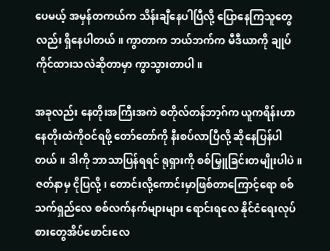ပေမယ့် အမှန်တကယ်က သိန်းချီနေပါပြီလို့ ပြောနေကြသူတွေလည်း ရှိနေပါတယ်။ ကွာတာက ဘယ်ဘက်က မီဒီယာကို ချုပ်ကိုင်ထားသလဲဆိုတာမှာ ကွာသွားတာပါ။

အခုလည်း နေတိုးအကြီးအကဲ စတိုလ်တန်ဘာ့ဂ်က ယူကရိန်းဟာ နေတိုးထဲကိုဝင်ရဖို့ တော်တော်ကို နီးစပ်လာပြီလို့ ဆိုနေပြန်ပါတယ်။ ဒါကို ဘာသာပြန်ရရင် ရုရှားကို စစ်မြှူခြင်းတမျိုးပါပဲ။ ဇတ်နာမှ ငိုပြလို့၊ တောင်းလို့ကောင်းမှာဖြစ်တာကြောင့်ရော စစ်သက်ရှည်လေ စစ်လက်နက်များများ ရောင်းရလေ နိုင်ငံရေးလုပ်စားတွေအိပ်ဖောင်းလေ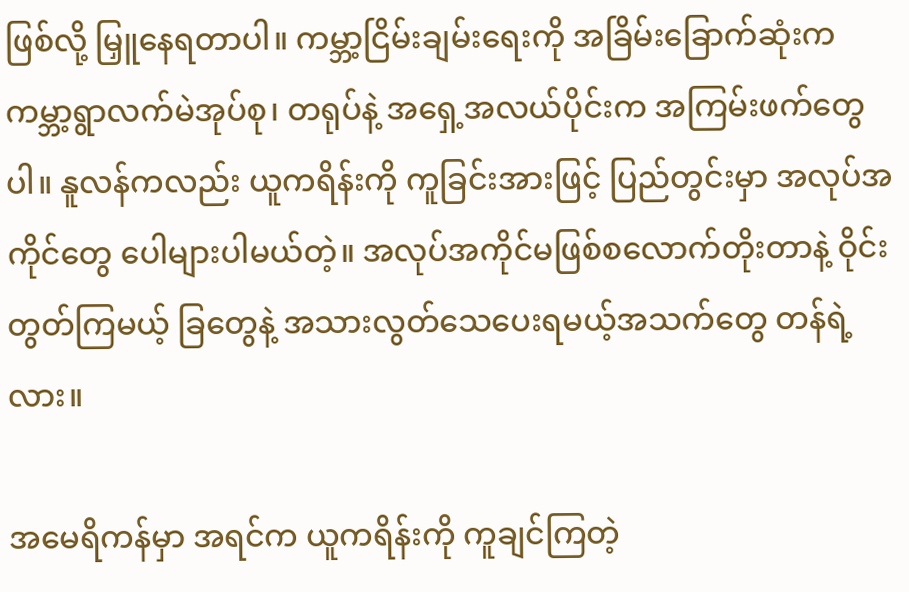ဖြစ်လို့ မြှူနေရတာပါ။ ကမ္ဘာ့ငြိမ်းချမ်းရေးကို အခြိမ်းခြောက်ဆုံးက ကမ္ဘာ့ရွာလက်မဲအုပ်စု၊ တရုပ်နဲ့ အရှေ့အလယ်ပိုင်းက အကြမ်းဖက်တွေပါ။ နူလန်ကလည်း ယူကရိန်းကို ကူခြင်းအားဖြင့် ပြည်တွင်းမှာ အလုပ်အကိုင်တွေ ပေါများပါမယ်တဲ့။ အလုပ်အကိုင်မဖြစ်စလောက်တိုးတာနဲ့ ဝိုင်းတွတ်ကြမယ့် ခြတွေနဲ့ အသားလွတ်သေပေးရမယ့်အသက်တွေ တန်ရဲ့လား။

အမေရိကန်မှာ အရင်က ယူကရိန်းကို ကူချင်ကြတဲ့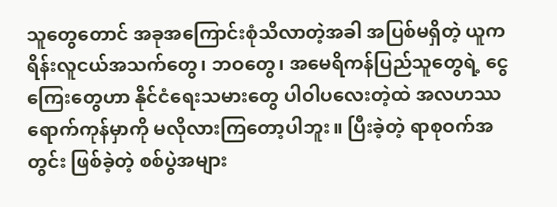သူတွေတောင် အခုအကြောင်းစုံသိလာတဲ့အခါ အပြစ်မရှိတဲ့ ယူကရိန်းလူငယ်အသက်တွေ၊ ဘဝတွေ၊ အမေရိကန်ပြည်သူတွေရဲ့ ငွေကြေးတွေဟာ နိုင်ငံရေးသမားတွေ ပါဝါပလေးတဲ့ထဲ အလဟဿ ရောက်ကုန်မှာကို မလိုလားကြတော့ပါဘူး။ ပြီးခဲ့တဲ့ ရာစုဝက်အတွင်း ဖြစ်ခဲ့တဲ့ စစ်ပွဲအများ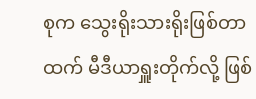စုက သွေးရိုးသားရိုးဖြစ်တာထက် မီဒီယာရှူးတိုက်လို့ ဖြစ်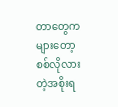တာတွေကများတော့ စစ်လိုလားတဲ့အစိုးရ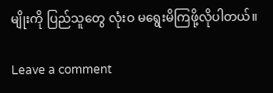မျိုးကို ပြည်သူတွေ လုံးဝ မရွေးမိကြဖို့လိုပါတယ်။

Leave a comment